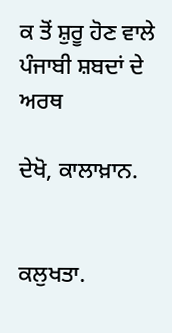ਕ ਤੋਂ ਸ਼ੁਰੂ ਹੋਣ ਵਾਲੇ ਪੰਜਾਬੀ ਸ਼ਬਦਾਂ ਦੇ ਅਰਥ

ਦੇਖੋ, ਕਾਲਾਖ਼ਾਨ.


ਕਲੁਖਤਾ.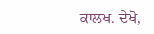ਕਾਲਖ. ਦੇਖੋ,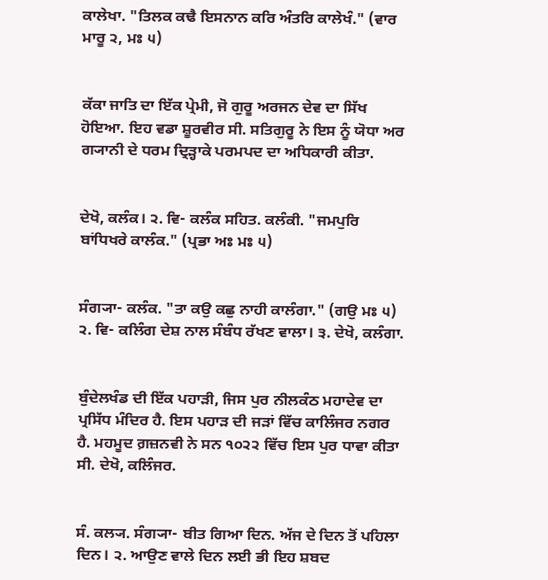ਕਾਲੇਖਾ. "ਤਿਲਕ ਕਢੈ ਇਸਨਾਨ ਕਰਿ ਅੰਤਰਿ ਕਾਲੇਖੰ." (ਵਾਰ ਮਾਰੂ ੨, ਮਃ ੫)


ਕੱਕਾ ਜਾਤਿ ਦਾ ਇੱਕ ਪ੍ਰੇਮੀ, ਜੋ ਗੁਰੂ ਅਰਜਨ ਦੇਵ ਦਾ ਸਿੱਖ ਹੋਇਆ. ਇਹ ਵਡਾ ਸ਼ੂਰਵੀਰ ਸੀ. ਸਤਿਗੁਰੂ ਨੇ ਇਸ ਨੂੰ ਯੋਧਾ ਅਰ ਗ੍ਯਾਨੀ ਦੇ ਧਰਮ ਦ੍ਰਿੜ੍ਹਾਕੇ ਪਰਮਪਦ ਦਾ ਅਧਿਕਾਰੀ ਕੀਤਾ.


ਦੇਖੋ, ਕਲੰਕ। ੨. ਵਿ- ਕਲੰਕ ਸਹਿਤ. ਕਲੰਕੀ. "ਜਮਪੁਰਿ ਬਾਂਧਿਖਰੇ ਕਾਲੰਕ." (ਪ੍ਰਭਾ ਅਃ ਮਃ ੫)


ਸੰਗ੍ਯਾ- ਕਲੰਕ. "ਤਾ ਕਉ ਕਛੁ ਨਾਹੀ ਕਾਲੰਗਾ." (ਗਉ ਮਃ ੫) ੨. ਵਿ- ਕਲਿੰਗ ਦੇਸ਼ ਨਾਲ ਸੰਬੰਧ ਰੱਖਣ ਵਾਲਾ। ੩. ਦੇਖੋ, ਕਲੰਗਾ.


ਬੁੰਦੇਲਖੰਡ ਦੀ ਇੱਕ ਪਹਾੜੀ, ਜਿਸ ਪੁਰ ਨੀਲਕੰਠ ਮਹਾਦੇਵ ਦਾ ਪ੍ਰਸਿੱਧ ਮੰਦਿਰ ਹੈ. ਇਸ ਪਹਾੜ ਦੀ ਜੜਾਂ ਵਿੱਚ ਕਾਲਿੰਜਰ ਨਗਰ ਹੈ. ਮਹਮੂਦ ਗ਼ਜ਼ਨਵੀ ਨੇ ਸਨ ੧੦੨੨ ਵਿੱਚ ਇਸ ਪੁਰ ਧਾਵਾ ਕੀਤਾ ਸੀ. ਦੇਖੋ, ਕਲਿੰਜਰ.


ਸੰ. ਕਲ੍ਯ. ਸੰਗ੍ਯਾ- ਬੀਤ ਗਿਆ ਦਿਨ. ਅੱਜ ਦੇ ਦਿਨ ਤੋਂ ਪਹਿਲਾ ਦਿਨ। ੨. ਆਉਣ ਵਾਲੇ ਦਿਨ ਲਈ ਭੀ ਇਹ ਸ਼ਬਦ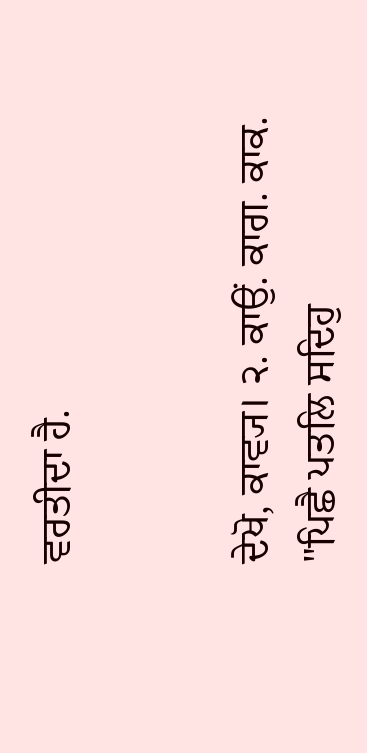ਵਰਤੀਦਾ ਹੈ.


ਦੇਖੋ, ਕਾਵ੍ਯ। ੨. ਕਾਉਂ. ਕਾਗ. ਕਾਕ. "ਪਿਛੈ ਪਤਲਿ ਸਦਿਹੁ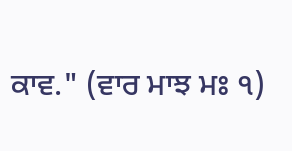ਕਾਵ." (ਵਾਰ ਮਾਝ ਮਃ ੧)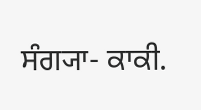ਸੰਗ੍ਯਾ- ਕਾਕੀ.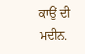ਕਾਉਂ ਦੀ ਮਦੀਨ.